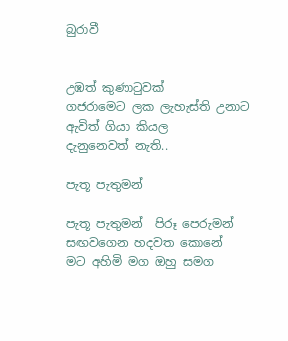බුරාවී


උඹත් කුණාටුවක්
ගජරාමෙට ලක ලැහැස්ති උනාට
ඇවිත් ගියා කියල
දැනුනෙවත් නැති..

පැතූ පැතුමන්

පැතූ පැතුමන්  පිරූ පෙරුමන්
සඟවගෙන හදවත කොනේ
මට අහිමි මග ඔහු සමග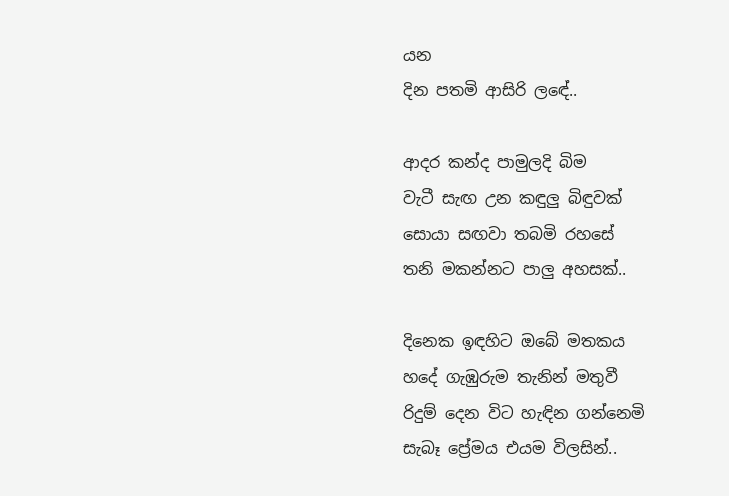යන
දින පතමි ආසිරි ලඳේ..

ආදර කන්ද පාමුලදි බිම
වැටී සැඟ උන කඳුලු බිඳුවක්
සොයා සඟවා තබමි රහසේ
තනි මකන්නට පාලු අහසක්..

දිනෙක ඉඳහිට ඔබේ මතකය
හදේ ගැඹුරුම තැනින් මතුවී
රිදුම් දෙන විට හැඳින ගන්නෙමි
සැබෑ ප්‍රේමය එයම විලසින්..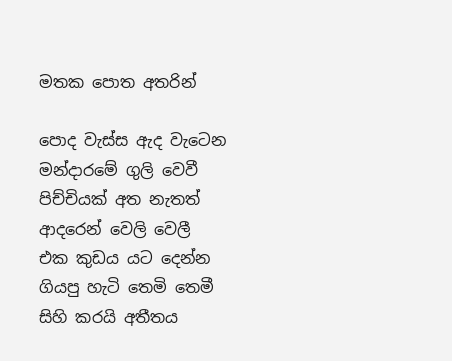මතක පොත අතරින්

පොද වැස්ස ඇද වැටෙන මන්දාරමේ ගුලි වෙවී
පිච්චියක් අත නැතත් ආදරෙන් වෙලි වෙලී
එක කුඩය යට දෙන්න ගියපු හැටි තෙමි තෙමී
සිහි කරයි අතීතය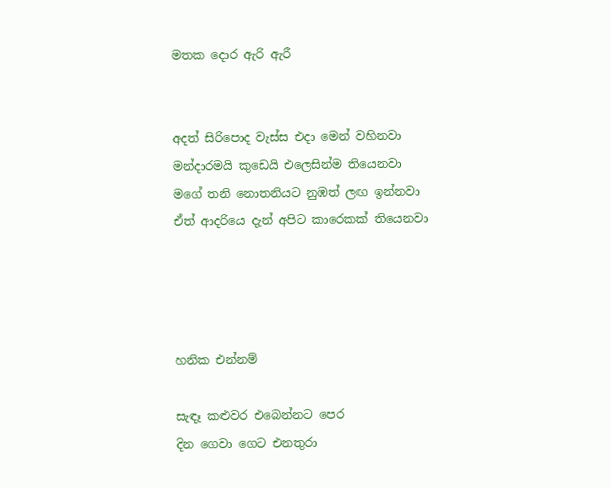මතක දොර ඇරි ඇරී


අදත් සිරිපොද වැස්ස එදා මෙන් වහිනවා
මන්දාරමයි කුඩෙයි එලෙසින්ම තියෙනවා
මගේ තනි නොතනියට නුඹත් ලඟ ඉන්නවා
ඒත් ආදරියෙ දැන් අපිට කාරෙකක් තියෙනවා




හනික එන්නම්

සැඳෑ කළුවර එබෙන්නට පෙර
දින ගෙවා ගෙට එනතුරා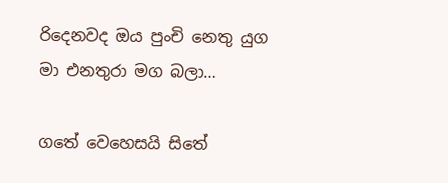රිදෙනවද ඔය පුංචි නෙතු යුග
මා එනතුරා මග බලා…

ගතේ වෙහෙසයි සිතේ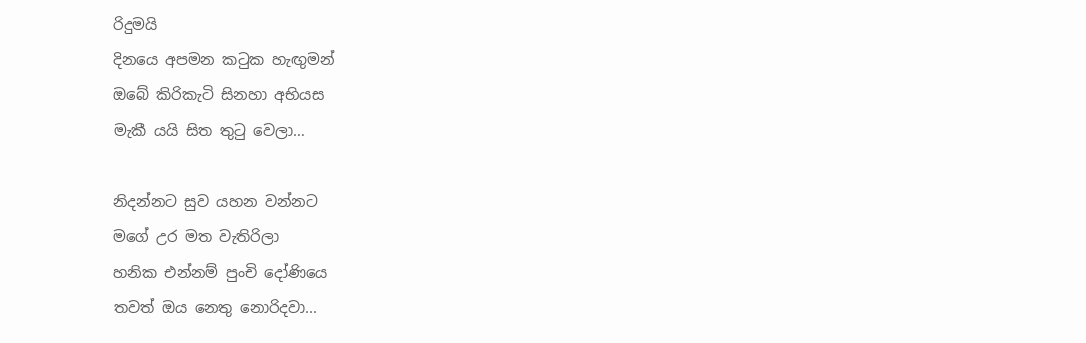රිදුමයි
දිනයෙ අපමන කටුක හැඟුමන්
ඔබේ කිරිකැටි සිනහා අභියස
මැකී යයි සිත තුටු වෙලා…

නිදන්නට සුව යහන වන්නට
මගේ උර මත වැතිරිලා
හනික එන්නම් පුංචි දෝණියෙ
තවත් ඔය නෙතු නොරිදවා...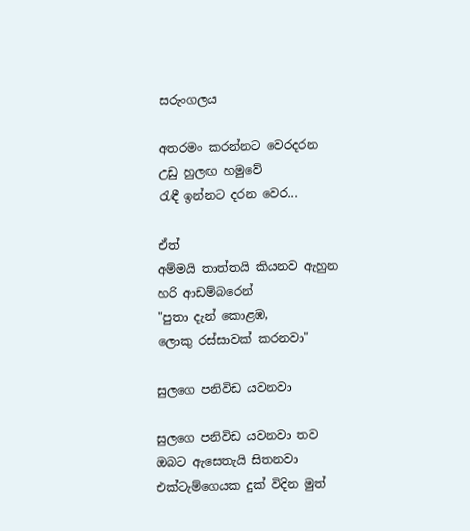සරුංගලය

අතරමං කරන්නට වෙරදරන
උඩු හුලඟ හමුවේ
රැඳී ඉන්නට දරන වෙර...

ඒත්
අම්මයි තාත්තයි කියනව ඇහුන
හරි ආඩම්බරෙන්
"පුතා දැන් කොළඹ,
ලොකු රස්සාවක් කරනවා"

සුලගෙ පනිවිඩ යවනවා

සුලගෙ පනිවිඩ යවනවා තව
ඔබට ඇසෙතැයි සිතනවා
එක්ටැම්ගෙයක දුක් විදින මුත්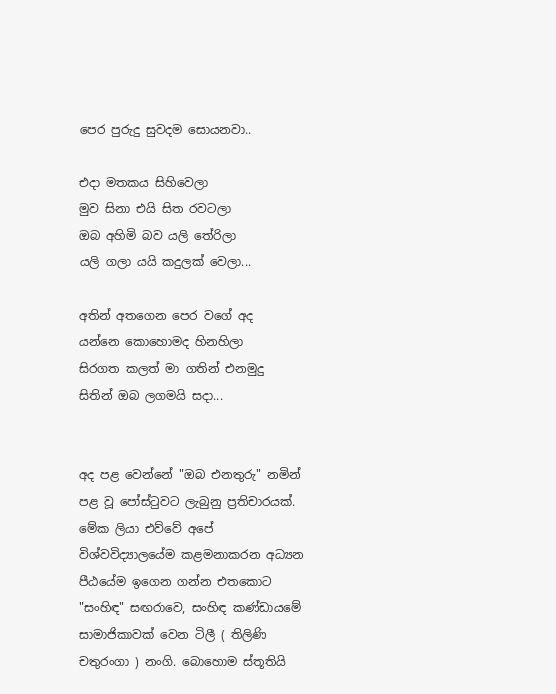පෙර පුරුදු සුවදම සොයනවා..

එදා මතකය සිහිවෙලා
මුව සිනා එයි සිත රවටලා
ඔබ අහිමි බව යලි තේරිලා
යලි ගලා යයි කදුලක් වෙලා...

අතින් අතගෙන පෙර වගේ අද
යන්නෙ කොහොමද හිනහිලා
සිරගත කලත් මා ගතින් එනමුදු
සිතින් ඔබ ලගමයි සදා...


අද පළ වෙන්නේ "ඔබ එනතුරු" නමින් පළ වූ පෝස්ටුවට ලැබුනු ප්‍රතිචාරයක්. මේක ලියා එව්වේ අපේ විශ්වවිද්‍යාලයේම කළමනාකරන අධ්‍යන පීඨයේම ඉගෙන ගන්න එතකොට "සංහිඳ" සඟරාවෙ, සංහිඳ කණ්ඩායමේ සාමාජිකාවක් වෙන ටිලී ( තිලිණි චතුරංගා ) නංගි. බොහොම ස්තූතියි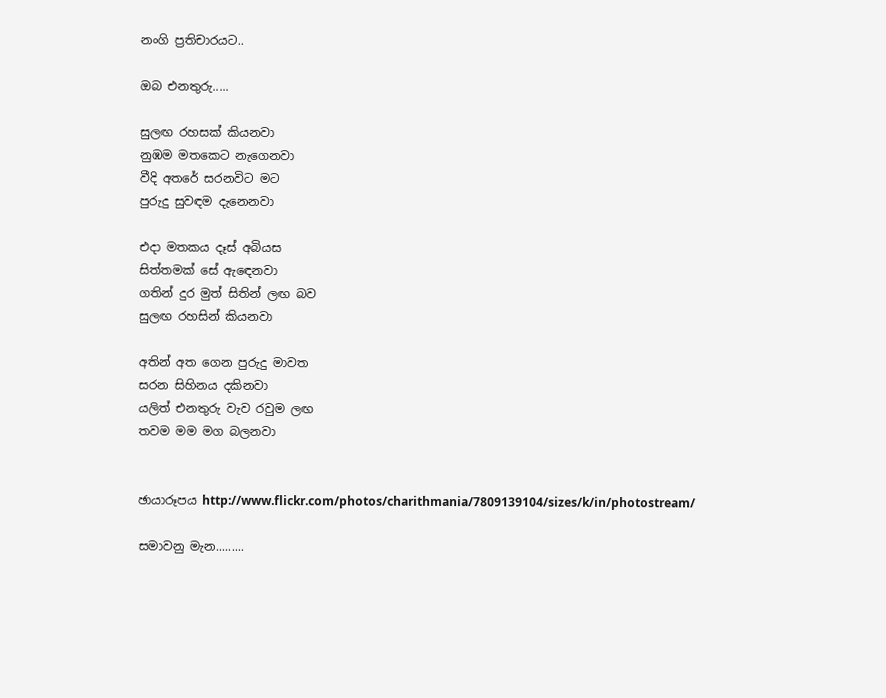නංගි ප්‍රතිචාරයට..

ඔබ එනතුරු.....

සුලඟ රහසක් කියනවා
නුඹම මතකෙට නැගෙනවා
වීදි අතරේ සරනවිට මට
පුරුදු සුවඳම දැනෙනවා

එදා මතකය දෑස් අබියස
සිත්තමක් සේ ඇඳෙනවා
ගතින් දුර මුත් සිතින් ලඟ බව
සුලඟ රහසින් කියනවා

අතින් අත ගෙන පුරුදු මාවත
සරන සිහිනය දකිනවා
යලිත් එනතුරු වැව රවුම ලඟ
තවම මම මග බලනවා


ඡායාරූපය http://www.flickr.com/photos/charithmania/7809139104/sizes/k/in/photostream/

සමාවනු මැන.........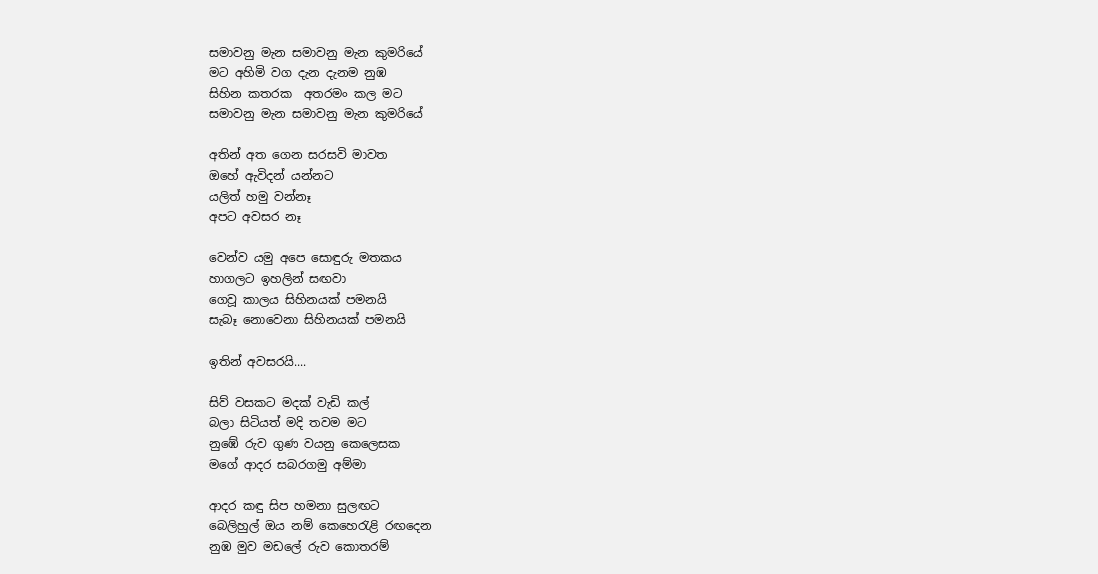සමාවනු මැන සමාවනු මැන කුමරියේ
මට අහිමි වග දැන දැනම නුඹ
සිහින කතරක  අතරමං කල මට
සමාවනු මැන සමාවනු මැන කුමරියේ

අතින් අත ගෙන සරසවි මාවත
ඔහේ ඇවිදන් යන්නට
යලිත් හමු වන්නෑ
අපට අවසර නෑ

වෙන්ව යමු අපෙ සොඳුරු මතකය
හාගලට ඉහලින් සඟවා
ගෙවූ කාලය සිහිනයක් පමනයි
සැබෑ නොවෙනා සිහිනයක් පමනයි

ඉතින් අවසරයි....

සිව් වසකට මදක් වැඩි කල්
බලා සිටියත් මදි තවම මට
නුඹේ රුව ගුණ වයනු කෙලෙසක
මගේ ආදර සබරගමු අම්මා

ආදර කඳු සිප හමනා සුලඟට
බෙලිහුල් ඔය නම් කෙහෙරැළි රඟදෙන
නුඹ මුව මඩලේ රුව කොතරම්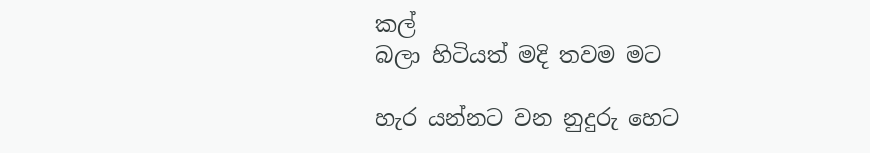කල්
බලා හිටියත් මදි තවම මට

හැර යන්නට වන නුදුරු හෙට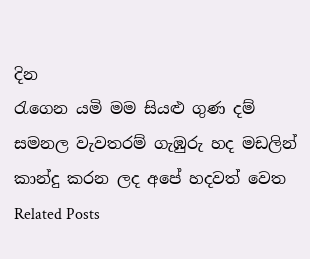දින
රැගෙන යමි මම සියළු ගුණ දම්
සමනල වැවතරම් ගැඹුරු හද මඩලින්
කාන්දු කරන ලද අපේ හදවත් වෙත
Related Posts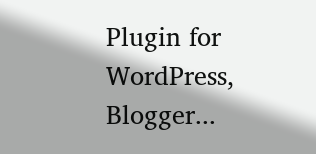Plugin for WordPress, Blogger...